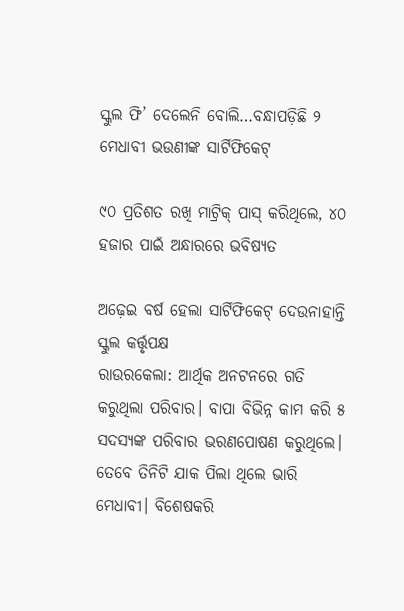ସ୍କୁଲ ଫି’ ଦେଲେନି ବୋଲି…ବନ୍ଧାପଡ଼ିଛି ୨ ମେଧାବୀ ଭଉଣୀଙ୍କ ସାର୍ଟିଫିକେଟ୍‌

୯୦ ପ୍ରତିଶତ ରଖି ମାଟ୍ରିକ୍‌ ପାସ୍‌ କରିଥିଲେ, ୪୦ ହଜାର ପାଇଁ ଅନ୍ଧାରରେ ଭବିଷ୍ୟତ

ଅଢ଼େଇ ବର୍ଷ ହେଲା ସାର୍ଟି‌ଫିକେଟ୍ ଦେଉନାହାନ୍ତି ସ୍କୁଲ କର୍ତ୍ତୃପକ୍ଷ
ରାଉରକେଲା: ଆର୍ଥିକ ଅନଟନରେ ଗତି କରୁଥିଲା ପରିବାର। ବାପା ବିଭିନ୍ନ କାମ କରି ୫ ସଦସ୍ୟଙ୍କ ପରିବାର ଭରଣପୋଷଣ କରୁଥିଲେ। ତେବେ ତିନିଟି ଯାକ ପିଲା ଥିଲେ ଭାରି ମେଧାବୀ। ବିଶେଷକରି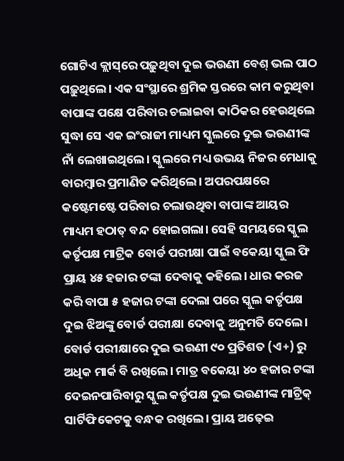ଗୋଟିଏ କ୍ଲାସ୍‌ରେ ପଢ଼ୁଥିବା ଦୁଇ ଭଉଣୀ ବେଶ୍‌ ଭଲ ପାଠ ପଢ଼ୁଥିଲେ। ଏକ ସଂସ୍ଥାରେ ଶ୍ରମିକ ସ୍ତରରେ କାମ କରୁଥିବା ବାପାଙ୍କ ପକ୍ଷେ ପରିବାର ଚଲାଇବା କାଠିକର ହେଉଥିଲେ ସୁଦ୍ଧା ସେ ଏକ ଇଂରାଜୀ ମାଧ୍ୟମ ସ୍କୁଲରେ ଦୁଇ ଭଉଣୀଙ୍କ ନାଁ ଲେଖାଇଥିଲେ। ସ୍କୁଲରେ ମଧ୍ୟ ଉଭୟ ନିଜର ମେଧାକୁ ବାରମ୍ବାର ପ୍ରମାଣିତ କରିଥିଲେ। ଅପରପକ୍ଷରେ କଷ୍ଟେମଷ୍ଟେ ପରିବାର ଚଲାଉଥିବା ବାପାଙ୍କ ଆୟର ମାଧ୍ୟମ ହଠାତ୍ ବନ୍ଦ ହୋଇଗଲା। ସେହି ସମୟରେ ସ୍କୁଲ କର୍ତୃପକ୍ଷ ମାଟ୍ରିକ ବୋର୍ଡ ପରୀକ୍ଷା ପାଇଁ ବକେୟା ସ୍କୁଲ ଫି ପ୍ରାୟ ୪୫ ହଜାର ଟଙ୍କା ଦେବାକୁ କହିଲେ। ଧାର କରଜ କରି ବାପା ୫ ହଜାର ଟଙ୍କା ଦେଲା ପରେ ସ୍କୁଲ କର୍ତୃପକ୍ଷ ଦୁଇ ଝିଅଙ୍କୁ ବୋର୍ଡ ପରୀକ୍ଷା ଦେବାକୁ ଅନୁମତି ଦେଲେ। ବୋର୍ଡ ପରୀକ୍ଷାରେ ଦୁଇ ଭଉଣୀ ୯୦ ପ୍ରତିଶତ (ଏ+) ରୁ ଅଧିକ ମାର୍କ ବି ରଖିଲେ। ମାତ୍ର ବକେୟା ୪୦ ହଜାର ଟଙ୍କା ଦେଇନପାରିବାରୁ ସ୍କୁଲ କର୍ତୃପକ୍ଷ ଦୁଇ ଭଉଣୀଙ୍କ ମାଟ୍ରିକ୍‌ ସାର୍ଟିଫିକେଟକୁ ବନ୍ଧକ ରଖିଲେ। ପ୍ରାୟ ଅଢ଼େଇ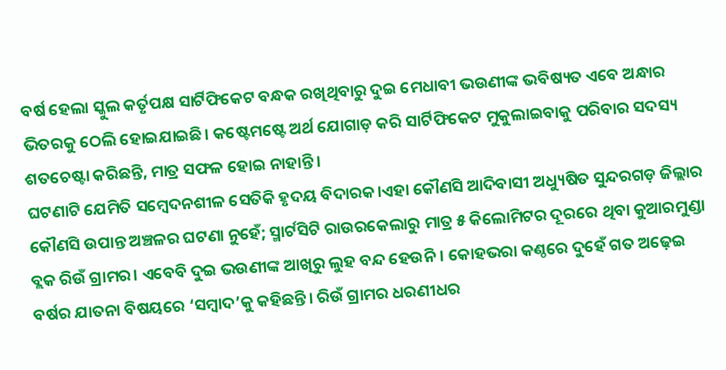ବର୍ଷ ହେଲା ସ୍କୁଲ କର୍ତୃପକ୍ଷ ସାର୍ଟିଫିକେଟ ବନ୍ଧକ ରଖିଥିବାରୁ ଦୁଇ ମେଧାବୀ ଭଉଣୀଙ୍କ ଭବିଷ୍ୟତ ଏବେ ଅନ୍ଧାର ଭିତରକୁ ଠେଲି ହୋଇଯାଇଛି। କଷ୍ଟେମଷ୍ଟେ ଅର୍ଥ ଯୋଗାଡ଼ କରି ସାର୍ଟିଫିକେଟ ମୁକୁଲାଇବାକୁ ପରିବାର ସଦସ୍ୟ ଶତଚେଷ୍ଟା କରିଛନ୍ତି, ମାତ୍ର ସଫଳ ହୋଇ ନାହାନ୍ତି।
ଘଟଣାଟି ଯେମିତି ସମ୍ବେଦନଶୀଳ ସେତିକି ହୃଦୟ ବିଦାରକ।ଏହା କୌଣସି ଆଦିବାସୀ ଅଧ୍ୟୁଷିତ ସୁନ୍ଦରଗଡ଼ ଜିଲ୍ଲାର କୌଣସି ଉପାନ୍ତ ଅଞ୍ଚଳର ଘଟଣା ନୁହେଁ; ସ୍ମାର୍ଟସିଟି ରାଉରକେଲାରୁ ମାତ୍ର ୫ କିଲୋମିଟର ଦୂରରେ ଥିବା କୁଆରମୁଣ୍ଡା ବ୍ଲକ ରିଉଁ ଗ୍ରାମର। ଏବେବି ଦୁଇ ଭଉଣୀଙ୍କ ଆଖିରୁ ଲୁହ ବନ୍ଦ ହେଉନି। କୋହଭରା କଣ୍ଠରେ ଦୁହେଁ ଗତ ଅଢ଼େଇ ବର୍ଷର ଯାତନା ବିଷୟରେ ‘ସମ୍ବାଦ’କୁ କହିଛନ୍ତି। ରିଉଁ ଗ୍ରାମର ଧରଣୀଧର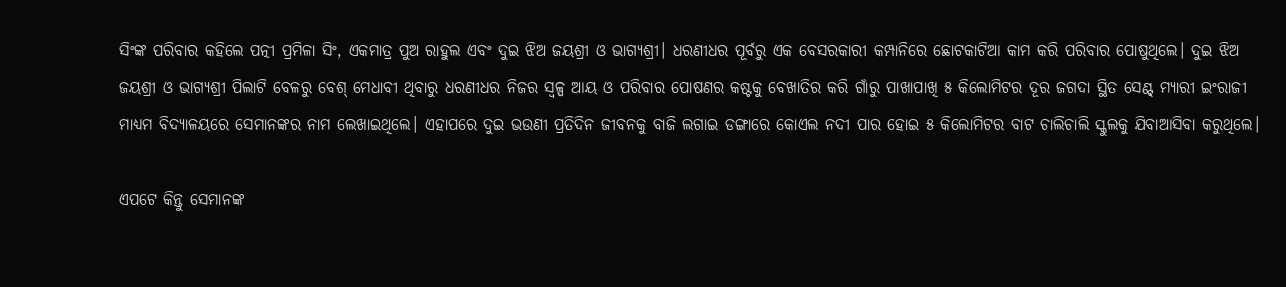ସିଂଙ୍କ ପରିବାର କହିଲେ ପତ୍ନୀ ପ୍ରମିଳା ସିଂ, ଏକମାତ୍ର ପୁଅ ରାହୁଲ ଏବଂ ଦୁଇ ଝିଅ ଜୟଶ୍ରୀ ଓ ଭାଗ୍ୟଶ୍ରୀ। ଧରଣୀଧର ପୂର୍ବରୁ ଏକ ବେସରକାରୀ କମ୍ପାନିରେ ଛୋଟକାଟିଆ କାମ କରି ପରିବାର ପୋଷୁଥିଲେ। ଦୁଇ ଝିଅ ଜୟଶ୍ରୀ ଓ ଭାଗ୍ୟଶ୍ରୀ ପିଲାଟି ବେଳରୁ ବେଶ୍‌ ମେଧାବୀ ଥିବାରୁ ଧରଣୀଧର ନିଜର ସ୍ବଳ୍ପ ଆୟ ଓ ପରିବାର ପୋଷଣର କଷ୍ଟକୁ ବେଖାତିର କରି ଗାଁରୁ ପାଖାପାଖି ୫ କିଲୋମିଟର ଦୂର ଜଗଦା ସ୍ଥିତ ସେଣ୍ଟ୍‌ ମ୍ୟାରୀ ଇଂରାଜୀ ମାଧ୍ୟମ ବିଦ୍ୟାଳୟରେ ସେମାନଙ୍କର ନାମ ଲେଖାଇଥିଲେ। ଏହାପରେ ଦୁଇ ଭଉଣୀ ପ୍ରତିଦିନ ଜୀବନକୁ ବାଜି ଲଗାଇ ଡଙ୍ଗାରେ କୋଏଲ ନଦୀ ପାର ହୋଇ ୫ କିଲୋମିଟର ବାଟ ଚାଲିଚାଲି ସ୍କୁଲକୁ ଯିବାଆସିବା କରୁଥିଲେ।

ଏପଟେ କିନ୍ତୁ ସେମାନଙ୍କ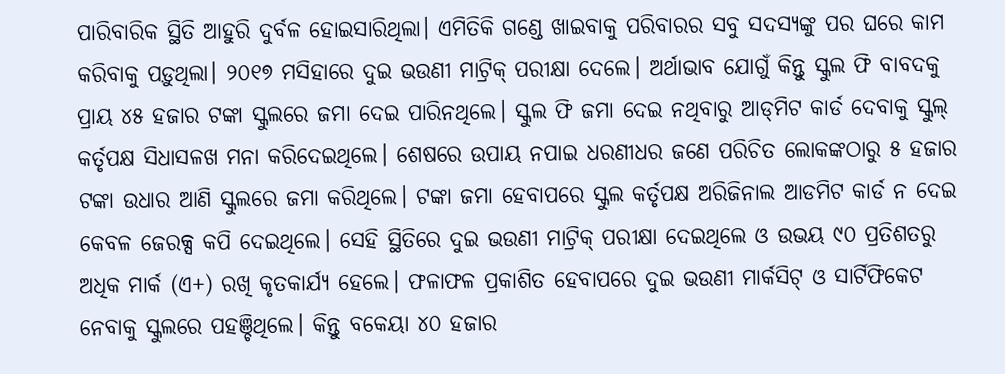ପାରିବାରିକ ସ୍ଥିତି ଆହୁରି ଦୁର୍ବଳ ହୋଇସାରିଥିଲା। ଏମିତିକି ଗଣ୍ଡେ ଖାଇବାକୁ ପରିବାରର ସବୁ ସଦସ୍ୟଙ୍କୁ ପର ଘରେ କାମ କରିବାକୁ ପଡ଼ୁଥିଲା। ୨୦୧୭ ମସିହାରେ ଦୁଇ ଭଉଣୀ ମାଟ୍ରିକ୍‌ ପରୀକ୍ଷା ଦେଲେ। ଅର୍ଥାଭାବ ଯୋଗୁଁ କିନ୍ତୁ ସ୍କୁଲ ଫି ବାବଦକୁ ପ୍ରାୟ ୪୫ ହଜାର ଟଙ୍କା ସ୍କୁଲରେ ଜମା ଦେଇ ପାରିନଥିଲେ। ସ୍କୁଲ ଫି ଜମା ଦେଇ ନଥିବାରୁ ଆଡ୍‌ମିଟ କାର୍ଡ ଦେବାକୁ ସ୍କୁଲ୍‌ କର୍ତୃପକ୍ଷ ସିଧାସଳଖ ମନା କରିଦେଇଥିଲେ। ଶେଷରେ ଉପାୟ ନପାଇ ଧରଣୀଧର ଜଣେ ପରିଚିତ ଲୋକଙ୍କଠାରୁ ୫ ହଜାର ଟଙ୍କା ଉଧାର ଆଣି ସ୍କୁଲରେ ଜମା କରିଥିଲେ। ଟଙ୍କା ଜମା ହେବାପରେ ସ୍କୁଲ କର୍ତୃପକ୍ଷ ଅରିଜିନାଲ ଆଡମିଟ କାର୍ଡ ନ ଦେଇ କେବଳ ଜେରକ୍ସ କପି ଦେଇଥିଲେ। ସେହି ସ୍ଥିତିରେ ଦୁଇ ଭଉଣୀ ମାଟ୍ରିକ୍‌ ପରୀକ୍ଷା ଦେଇଥିଲେ ଓ ଉଭୟ ୯୦ ପ୍ରତିଶତରୁ ଅଧିକ ମାର୍କ (ଏ+) ରଖି କୃତକାର୍ଯ୍ୟ ହେଲେ। ଫଳାଫଳ ପ୍ରକାଶିତ ହେବାପରେ ଦୁଇ ଭଉଣୀ ମାର୍କସିଟ୍‌ ଓ ସାର୍ଟିଫିକେଟ ନେବାକୁ ସ୍କୁଲରେ ପହଞ୍ଚିଥିଲେ। କିନ୍ତୁ ବକେୟା ୪୦ ହଜାର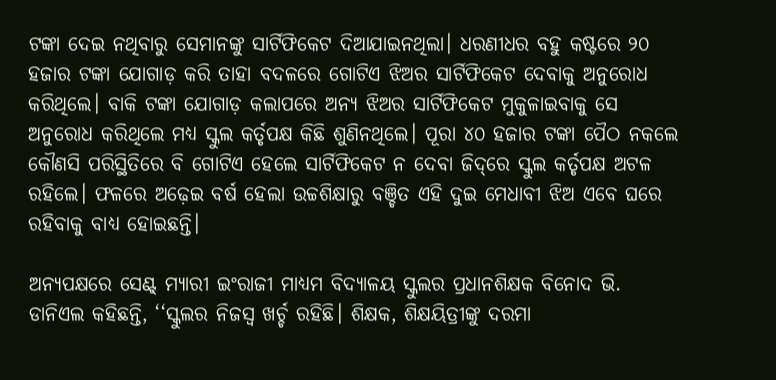ଟଙ୍କା ଦେଇ ନଥିବାରୁ ସେମାନଙ୍କୁ ସାର୍ଟିଫିକେଟ ଦିଆଯାଇନଥିଲା। ଧରଣୀଧର ବହୁ କଷ୍ଟରେ ୨୦ ହଜାର ଟଙ୍କା ଯୋଗାଡ଼ କରି ତାହା ବଦଳରେ ଗୋଟିଏ ଝିଅର ସାର୍ଟିଫିକେଟ ଦେବାକୁ ଅନୁରୋଧ କରିଥିଲେ। ବାକି ଟଙ୍କା ଯୋଗାଡ଼ କଲାପରେ ଅନ୍ୟ ଝିଅର ସାର୍ଟିଫିକେଟ ମୁକୁଳାଇବାକୁ ସେ ଅନୁରୋଧ କରିଥିଲେ ମଧ୍ୟ ସ୍କୁଲ କର୍ତୃପକ୍ଷ କିଛି ଶୁଣିନଥିଲେ। ପୂରା ୪୦ ହଜାର ଟଙ୍କା ପୈଠ ନକଲେ କୌଣସି ପରିସ୍ଥିତିରେ ବି ଗୋଟିଏ ହେଲେ ସାର୍ଟିଫିକେଟ ନ ଦେବା ଜିଦ୍‌ରେ ସ୍କୁଲ କର୍ତୃପକ୍ଷ ଅଟଳ ରହିଲେ। ଫଳରେ ଅଢ଼େଇ ବର୍ଷ ହେଲା ଉଚ୍ଚଶିକ୍ଷାରୁ ବଞ୍ଚିତ ଏହି ଦୁଇ ମେଧାବୀ ଝିଅ ଏବେ ଘରେ ରହିବାକୁ ବାଧ୍ୟ ହୋଇଛନ୍ତି।

ଅନ୍ୟପକ୍ଷରେ ସେଣ୍ଟ୍‌ ମ୍ୟାରୀ ଇଂରାଜୀ ମାଧ୍ୟମ ବିଦ୍ୟାଳୟ ସ୍କୁଲର ପ୍ରଧାନଶିକ୍ଷକ ବିନୋଦ ଭି. ଡାନିଏଲ କହିଛନ୍ତି, ‘‘ସ୍କୁଲର ନିଜସ୍ବ ଖର୍ଚ୍ଚ ରହିଛି। ଶିକ୍ଷକ, ଶିକ୍ଷୟିତ୍ରୀଙ୍କୁ ଦରମା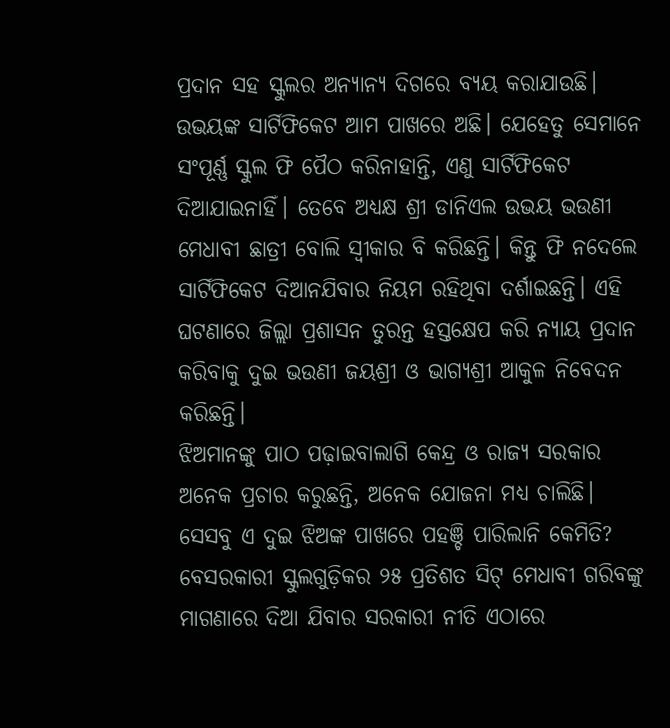ପ୍ରଦାନ ସହ ସ୍କୁଲର ଅନ୍ୟାନ୍ୟ ଦିଗରେ ବ୍ୟୟ କରାଯାଉଛି। ଉଭୟଙ୍କ ସାର୍ଟିଫିକେଟ ଆମ ପାଖରେ ଅଛି। ଯେହେତୁ ସେମାନେ ସଂପୂର୍ଣ୍ଣ ସ୍କୁଲ ଫି ପୈଠ କରିନାହାନ୍ତି, ଏଣୁ ସାର୍ଟିଫିକେଟ ଦିଆଯାଇନାହିଁ। ତେବେ ଅଧ୍ୟକ୍ଷ ଶ୍ରୀ ଡାନିଏଲ ଉଭୟ ଭଉଣୀ ମେଧାବୀ ଛାତ୍ରୀ ବୋଲି ସ୍ବୀକାର ବି କରିଛନ୍ତି। କିନ୍ତୁ ଫି ନଦେଲେ ସାର୍ଟିଫିକେଟ ଦିଆନଯିବାର ନିୟମ ରହିଥିବା ଦର୍ଶାଇଛନ୍ତି। ଏହି ଘଟଣାରେ ଜିଲ୍ଲା ପ୍ରଶାସନ ତୁରନ୍ତ ହସ୍ତକ୍ଷେପ କରି ନ୍ୟାୟ ପ୍ରଦାନ କରିବାକୁ ଦୁଇ ଭଉଣୀ ଜୟଶ୍ରୀ ଓ ଭାଗ୍ୟଶ୍ରୀ ଆକୁଳ ନିବେଦନ କରିଛନ୍ତି।
ଝିଅମାନଙ୍କୁ ପାଠ ପଢ଼ାଇବାଲାଗି କେନ୍ଦ୍ର ଓ ରାଜ୍ୟ ସରକାର ଅନେକ ପ୍ରଚାର କରୁଛନ୍ତି, ଅନେକ ଯୋଜନା ମଧ୍ୟ ଚାଲିଛି। ସେସବୁ ଏ ଦୁଇ ଝିଅଙ୍କ ପାଖରେ ପହଞ୍ଚି ପାରିଲାନି କେମିତି? ବେସରକାରୀ ସ୍କୁଲଗୁଡ଼ିକର ୨୫ ପ୍ରତିଶତ ସିଟ୍ ମେଧାବୀ ଗରିବଙ୍କୁ ମାଗଣାରେ ଦିଆ ଯିବାର ସରକାରୀ ନୀତି ଏଠାରେ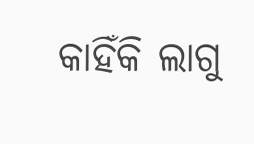କାହିଁକି ଲାଗୁ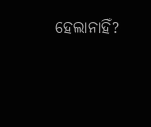ହେଲାନାହିଁ?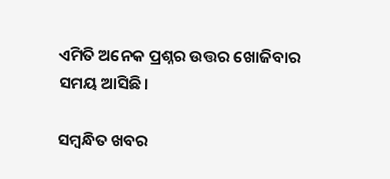ଏମିତି ଅନେକ ପ୍ରଶ୍ନର ଉତ୍ତର ଖୋଜିବାର ସମୟ ଆସିଛି।

ସମ୍ବନ୍ଧିତ ଖବର